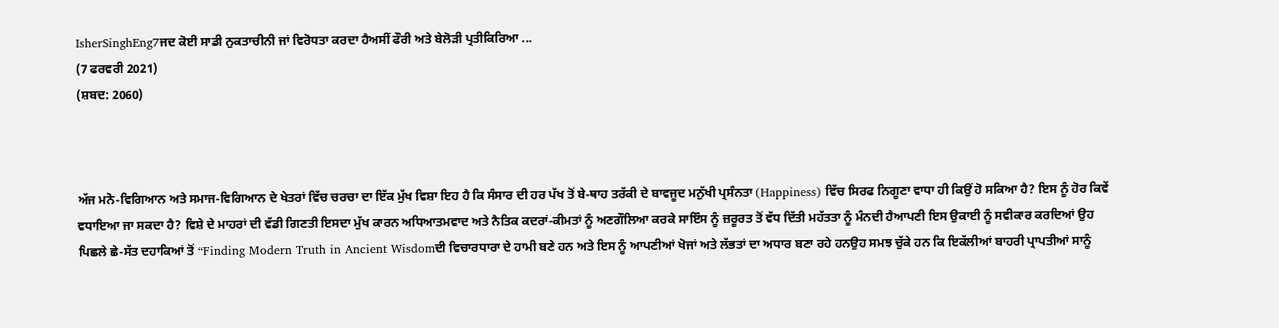IsherSinghEng7ਜਦ ਕੋਈ ਸਾਡੀ ਨੁਕਤਾਚੀਨੀ ਜਾਂ ਵਿਰੋਧਤਾ ਕਰਦਾ ਹੈਅਸੀਂ ਫੌਰੀ ਅਤੇ ਬੇਲੋੜੀ ਪ੍ਰਤੀਕਿਰਿਆ ...
(7 ਫਰਵਰੀ 2021)
(ਸ਼ਬਦ: 2060)



ਅੱਜ ਮਨੋ-ਵਿਗਿਆਨ ਅਤੇ ਸਮਾਜ-ਵਿਗਿਆਨ ਦੇ ਖੇਤਰਾਂ ਵਿੱਚ ਚਰਚਾ ਦਾ ਇੱਕ ਮੁੱਖ ਵਿਸ਼ਾ ਇਹ ਹੈ ਕਿ ਸੰਸਾਰ ਦੀ ਹਰ ਪੱਖ ਤੋਂ ਬੇ-ਥਾਹ ਤਰੱਕੀ ਦੇ ਬਾਵਜੂਦ ਮਨੁੱਖੀ ਪ੍ਰਸੰਨਤਾ (Happiness) ਵਿੱਚ ਸਿਰਫ ਨਿਗੂਣਾ ਵਾਧਾ ਹੀ ਕਿਉਂ ਹੋ ਸਕਿਆ ਹੈ? ਇਸ ਨੂੰ ਹੋਰ ਕਿਵੇਂ ਵਧਾਇਆ ਜਾ ਸਕਦਾ ਹੈ? ਵਿਸ਼ੇ ਦੇ ਮਾਹਰਾਂ ਦੀ ਵੱਡੀ ਗਿਣਤੀ ਇਸਦਾ ਮੁੱਖ ਕਾਰਨ ਅਧਿਆਤਮਵਾਦ ਅਤੇ ਨੈਤਿਕ ਕਦਰਾਂ-ਕੀਮਤਾਂ ਨੂੰ ਅਣਗੌਲਿਆ ਕਰਕੇ ਸਾਇੰਸ ਨੂੰ ਜ਼ਰੂਰਤ ਤੋਂ ਵੱਧ ਦਿੱਤੀ ਮਹੱਤਤਾ ਨੂੰ ਮੰਨਦੀ ਹੈਆਪਣੀ ਇਸ ਉਕਾਈ ਨੂੰ ਸਵੀਕਾਰ ਕਰਦਿਆਂ ਉਹ ਪਿਛਲੇ ਛੇ-ਸੱਤ ਦਹਾਕਿਆਂ ਤੋਂ “Finding Modern Truth in Ancient Wisdomਦੀ ਵਿਚਾਰਧਾਰਾ ਦੇ ਹਾਮੀ ਬਣੇ ਹਨ ਅਤੇ ਇਸ ਨੂੰ ਆਪਣੀਆਂ ਖੋਜਾਂ ਅਤੇ ਲੱਭਤਾਂ ਦਾ ਅਧਾਰ ਬਣਾ ਰਹੇ ਹਨਉਹ ਸਮਝ ਚੁੱਕੇ ਹਨ ਕਿ ਇਕੱਲੀਆਂ ਬਾਹਰੀ ਪ੍ਰਾਪਤੀਆਂ ਸਾਨੂੰ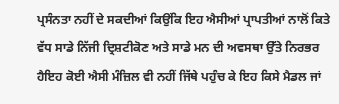ਪ੍ਰਸੰਨਤਾ ਨਹੀਂ ਦੇ ਸਕਦੀਆਂ ਕਿਉਂਕਿ ਇਹ ਐਸੀਆਂ ਪ੍ਰਾਪਤੀਆਂ ਨਾਲੋਂ ਕਿਤੇ ਵੱਧ ਸਾਡੇ ਨਿੱਜੀ ਦ੍ਰਿਸ਼ਟੀਕੋਣ ਅਤੇ ਸਾਡੇ ਮਨ ਦੀ ਅਵਸਥਾ ਉੱਤੇ ਨਿਰਭਰ ਹੈਇਹ ਕੋਈ ਐਸੀ ਮੰਜ਼ਿਲ ਵੀ ਨਹੀਂ ਜਿੱਥੇ ਪਹੁੰਚ ਕੇ ਇਹ ਕਿਸੇ ਮੈਡਲ ਜਾਂ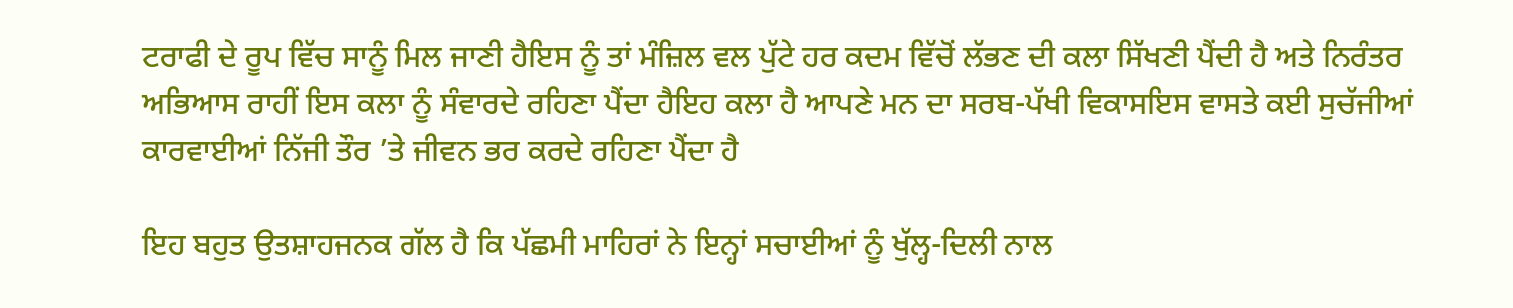ਟਰਾਫੀ ਦੇ ਰੂਪ ਵਿੱਚ ਸਾਨੂੰ ਮਿਲ ਜਾਣੀ ਹੈਇਸ ਨੂੰ ਤਾਂ ਮੰਜ਼ਿਲ ਵਲ ਪੁੱਟੇ ਹਰ ਕਦਮ ਵਿੱਚੋਂ ਲੱਭਣ ਦੀ ਕਲਾ ਸਿੱਖਣੀ ਪੈਂਦੀ ਹੈ ਅਤੇ ਨਿਰੰਤਰ ਅਭਿਆਸ ਰਾਹੀਂ ਇਸ ਕਲਾ ਨੂੰ ਸੰਵਾਰਦੇ ਰਹਿਣਾ ਪੈਂਦਾ ਹੈਇਹ ਕਲਾ ਹੈ ਆਪਣੇ ਮਨ ਦਾ ਸਰਬ-ਪੱਖੀ ਵਿਕਾਸਇਸ ਵਾਸਤੇ ਕਈ ਸੁਚੱਜੀਆਂ ਕਾਰਵਾਈਆਂ ਨਿੱਜੀ ਤੌਰ ’ਤੇ ਜੀਵਨ ਭਰ ਕਰਦੇ ਰਹਿਣਾ ਪੈਂਦਾ ਹੈ

ਇਹ ਬਹੁਤ ਉਤਸ਼ਾਹਜਨਕ ਗੱਲ ਹੈ ਕਿ ਪੱਛਮੀ ਮਾਹਿਰਾਂ ਨੇ ਇਨ੍ਹਾਂ ਸਚਾਈਆਂ ਨੂੰ ਖੁੱਲ੍ਹ-ਦਿਲੀ ਨਾਲ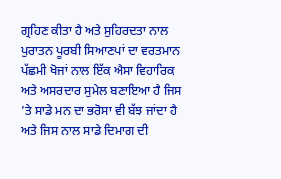ਗ੍ਰਹਿਣ ਕੀਤਾ ਹੈ ਅਤੇ ਸੁਹਿਰਦਤਾ ਨਾਲ ਪੁਰਾਤਨ ਪੂਰਬੀ ਸਿਆਣਪਾਂ ਦਾ ਵਰਤਮਾਨ ਪੱਛਮੀ ਖੋਜਾਂ ਨਾਲ ਇੱਕ ਐਸਾ ਵਿਹਾਰਿਕ ਅਤੇ ਅਸਰਦਾਰ ਸੁਮੇਲ ਬਣਾਇਆ ਹੈ ਜਿਸ ’ਤੇ ਸਾਡੇ ਮਨ ਦਾ ਭਰੋਸਾ ਵੀ ਬੱਝ ਜਾਂਦਾ ਹੈ ਅਤੇ ਜਿਸ ਨਾਲ ਸਾਡੇ ਦਿਮਾਗ ਦੀ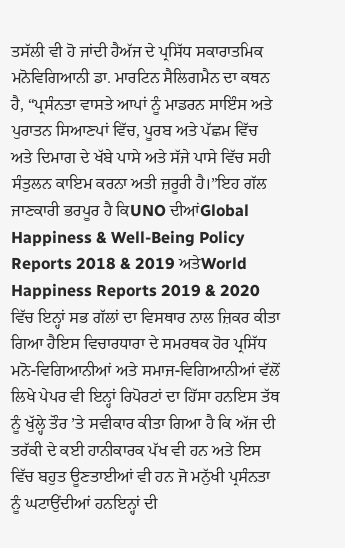ਤਸੱਲੀ ਵੀ ਹੋ ਜਾਂਦੀ ਹੈਅੱਜ ਦੇ ਪ੍ਰਸਿੱਧ ਸਕਾਰਾਤਮਿਕ ਮਨੋਵਿਗਿਆਨੀ ਡਾ. ਮਾਰਟਿਨ ਸੈਲਿਗਮੈਨ ਦਾ ਕਥਨ ਹੈ, “ਪ੍ਰਸੰਨਤਾ ਵਾਸਤੇ ਆਪਾਂ ਨੂੰ ਮਾਡਰਨ ਸਾਇੰਸ ਅਤੇ ਪੁਰਾਤਨ ਸਿਆਣਪਾਂ ਵਿੱਚ, ਪੂਰਬ ਅਤੇ ਪੱਛਮ ਵਿੱਚ ਅਤੇ ਦਿਮਾਗ ਦੇ ਖੱਬੇ ਪਾਸੇ ਅਤੇ ਸੱਜੇ ਪਾਸੇ ਵਿੱਚ ਸਹੀ ਸੰਤੁਲਨ ਕਾਇਮ ਕਰਨਾ ਅਤੀ ਜ਼ਰੂਰੀ ਹੈ।”ਇਹ ਗੱਲ ਜਾਣਕਾਰੀ ਭਰਪੂਰ ਹੈ ਕਿUNO ਦੀਆਂGlobal Happiness & Well-Being Policy Reports 2018 & 2019 ਅਤੇWorld Happiness Reports 2019 & 2020 ਵਿੱਚ ਇਨ੍ਹਾਂ ਸਭ ਗੱਲਾਂ ਦਾ ਵਿਸਥਾਰ ਨਾਲ ਜ਼ਿਕਰ ਕੀਤਾ ਗਿਆ ਹੈਇਸ ਵਿਚਾਰਧਾਰਾ ਦੇ ਸਮਰਥਕ ਹੋਰ ਪ੍ਰਸਿੱਧ ਮਨੋ-ਵਿਗਿਆਨੀਆਂ ਅਤੇ ਸਮਾਜ-ਵਿਗਿਆਨੀਆਂ ਵੱਲੋਂ ਲਿਖੇ ਪੇਪਰ ਵੀ ਇਨ੍ਹਾਂ ਰਿਪੋਰਟਾਂ ਦਾ ਹਿੱਸਾ ਹਨਇਸ ਤੱਥ ਨੂੰ ਖੁੱਲ੍ਹੇ ਤੌਰ ’ਤੇ ਸਵੀਕਾਰ ਕੀਤਾ ਗਿਆ ਹੈ ਕਿ ਅੱਜ ਦੀ ਤਰੱਕੀ ਦੇ ਕਈ ਹਾਨੀਕਾਰਕ ਪੱਖ ਵੀ ਹਨ ਅਤੇ ਇਸ ਵਿੱਚ ਬਹੁਤ ਊਣਤਾਈਆਂ ਵੀ ਹਨ ਜੋ ਮਨੁੱਖੀ ਪ੍ਰਸੰਨਤਾ ਨੂੰ ਘਟਾਉਂਦੀਆਂ ਹਨਇਨ੍ਹਾਂ ਦੀ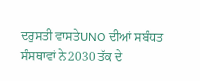ਦਰੁਸਤੀ ਵਾਸਤੇUNO ਦੀਆਂ ਸਬੰਧਤ ਸੰਸਥਾਵਾਂ ਨੇ2030 ਤੱਕ ਦੇ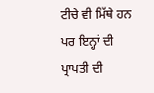ਟੀਚੇ ਵੀ ਮਿੱਥੇ ਹਨ ਪਰ ਇਨ੍ਹਾਂ ਦੀ ਪ੍ਰਾਪਤੀ ਦੀ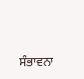ਸੰਭਾਵਨਾ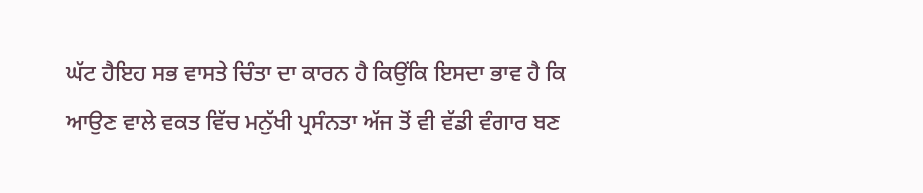ਘੱਟ ਹੈਇਹ ਸਭ ਵਾਸਤੇ ਚਿੰਤਾ ਦਾ ਕਾਰਨ ਹੈ ਕਿਉਂਕਿ ਇਸਦਾ ਭਾਵ ਹੈ ਕਿ ਆਉਣ ਵਾਲੇ ਵਕਤ ਵਿੱਚ ਮਨੁੱਖੀ ਪ੍ਰਸੰਨਤਾ ਅੱਜ ਤੋਂ ਵੀ ਵੱਡੀ ਵੰਗਾਰ ਬਣ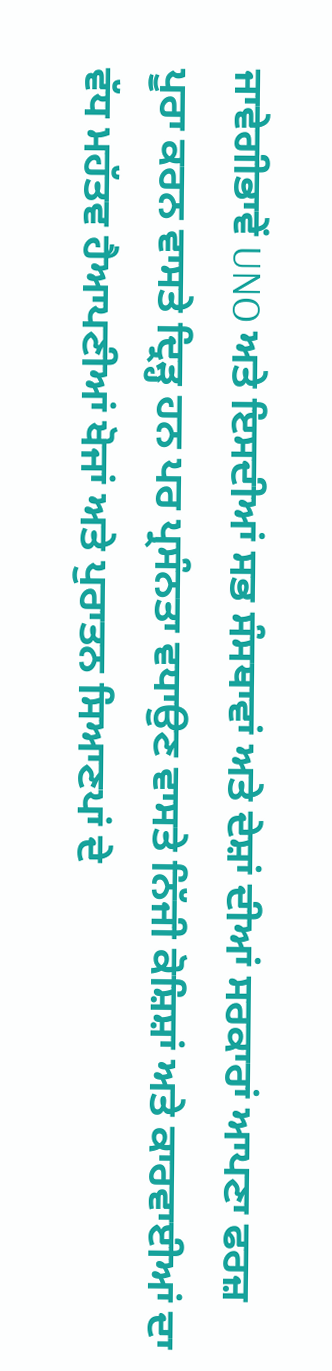ਜਾਵੇਗੀਭਾਵੇਂ UNO ਅਤੇ ਇਸਦੀਆਂ ਸਭ ਸੰਸਥਾਵਾਂ ਅਤੇ ਦੇਸ਼ਾਂ ਦੀਆਂ ਸਰਕਾਰਾਂ ਆਪਣਾ ਫਰਜ਼ ਪੂਰਾ ਕਰਨ ਵਾਸਤੇ ਦ੍ਰਿੜ੍ਹ ਹਨ ਪਰ ਪ੍ਰਸੰਨਤਾ ਵਧਾਉਣ ਵਾਸਤੇ ਨਿੱਜੀ ਕੋਸ਼ਿਸ਼ਾਂ ਅਤੇ ਕਾਰਵਾਈਆਂ ਦਾ ਵੱਧ ਮਹੱਤਵ ਹੈਆਪਣੀਆਂ ਖੋਜਾਂ ਅਤੇ ਪੁਰਾਤਨ ਸਿਆਣਪਾਂ ਦੇ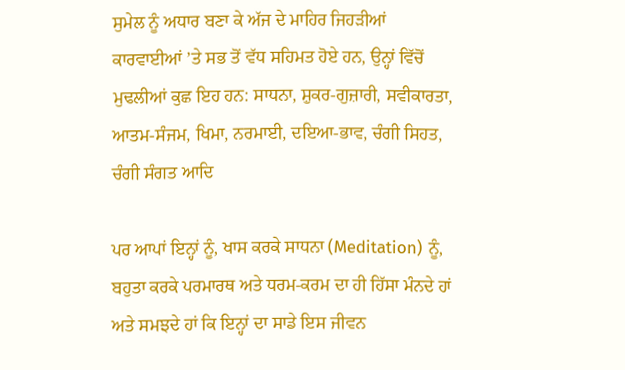ਸੁਮੇਲ ਨੂੰ ਅਧਾਰ ਬਣਾ ਕੇ ਅੱਜ ਦੇ ਮਾਹਿਰ ਜਿਹੜੀਆਂ ਕਾਰਵਾਈਆਂ ’ਤੇ ਸਭ ਤੋਂ ਵੱਧ ਸਹਿਮਤ ਹੋਏ ਹਨ, ਉਨ੍ਹਾਂ ਵਿੱਚੋਂ ਮੁਢਲੀਆਂ ਕੁਛ ਇਹ ਹਨ: ਸਾਧਨਾ, ਸ਼ੁਕਰ-ਗੁਜ਼ਾਰੀ, ਸਵੀਕਾਰਤਾ, ਆਤਮ-ਸੰਜਮ, ਖਿਮਾ, ਨਰਮਾਈ, ਦਇਆ-ਭਾਵ, ਚੰਗੀ ਸਿਹਤ, ਚੰਗੀ ਸੰਗਤ ਆਦਿ

ਪਰ ਆਪਾਂ ਇਨ੍ਹਾਂ ਨੂੰ, ਖਾਸ ਕਰਕੇ ਸਾਧਨਾ (Meditation) ਨੂੰ, ਬਹੁਤਾ ਕਰਕੇ ਪਰਮਾਰਥ ਅਤੇ ਧਰਮ-ਕਰਮ ਦਾ ਹੀ ਹਿੱਸਾ ਮੰਨਦੇ ਹਾਂ ਅਤੇ ਸਮਝਦੇ ਹਾਂ ਕਿ ਇਨ੍ਹਾਂ ਦਾ ਸਾਡੇ ਇਸ ਜੀਵਨ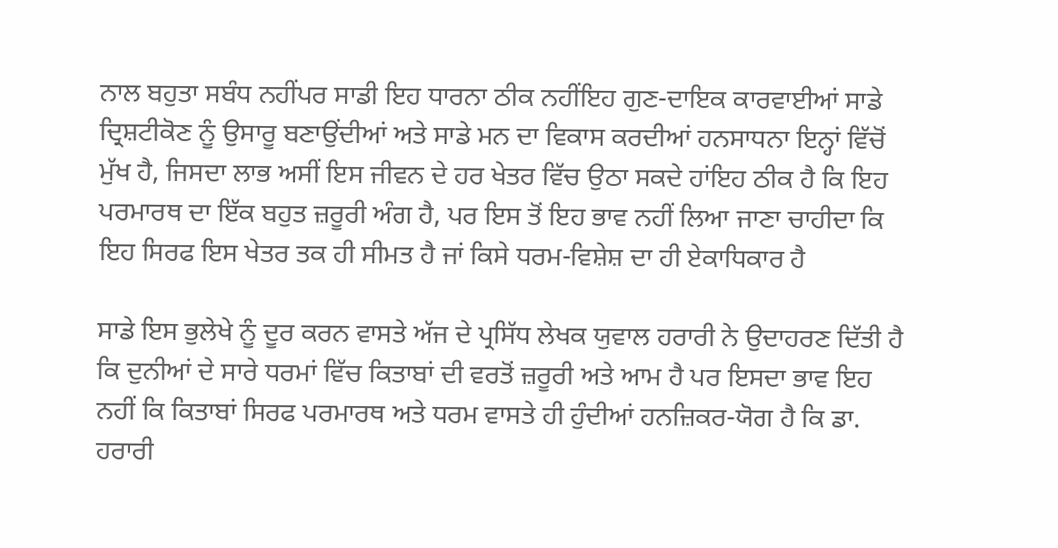ਨਾਲ ਬਹੁਤਾ ਸਬੰਧ ਨਹੀਂਪਰ ਸਾਡੀ ਇਹ ਧਾਰਨਾ ਠੀਕ ਨਹੀਂਇਹ ਗੁਣ-ਦਾਇਕ ਕਾਰਵਾਈਆਂ ਸਾਡੇ ਦ੍ਰਿਸ਼ਟੀਕੋਣ ਨੂੰ ਉਸਾਰੂ ਬਣਾਉਂਦੀਆਂ ਅਤੇ ਸਾਡੇ ਮਨ ਦਾ ਵਿਕਾਸ ਕਰਦੀਆਂ ਹਨਸਾਧਨਾ ਇਨ੍ਹਾਂ ਵਿੱਚੋਂ ਮੁੱਖ ਹੈ, ਜਿਸਦਾ ਲਾਭ ਅਸੀਂ ਇਸ ਜੀਵਨ ਦੇ ਹਰ ਖੇਤਰ ਵਿੱਚ ਉਠਾ ਸਕਦੇ ਹਾਂਇਹ ਠੀਕ ਹੈ ਕਿ ਇਹ ਪਰਮਾਰਥ ਦਾ ਇੱਕ ਬਹੁਤ ਜ਼ਰੂਰੀ ਅੰਗ ਹੈ, ਪਰ ਇਸ ਤੋਂ ਇਹ ਭਾਵ ਨਹੀਂ ਲਿਆ ਜਾਣਾ ਚਾਹੀਦਾ ਕਿ ਇਹ ਸਿਰਫ ਇਸ ਖੇਤਰ ਤਕ ਹੀ ਸੀਮਤ ਹੈ ਜਾਂ ਕਿਸੇ ਧਰਮ-ਵਿਸ਼ੇਸ਼ ਦਾ ਹੀ ਏਕਾਧਿਕਾਰ ਹੈ

ਸਾਡੇ ਇਸ ਭੁਲੇਖੇ ਨੂੰ ਦੂਰ ਕਰਨ ਵਾਸਤੇ ਅੱਜ ਦੇ ਪ੍ਰਸਿੱਧ ਲੇਖਕ ਯੁਵਾਲ ਹਰਾਰੀ ਨੇ ਉਦਾਹਰਣ ਦਿੱਤੀ ਹੈ ਕਿ ਦੁਨੀਆਂ ਦੇ ਸਾਰੇ ਧਰਮਾਂ ਵਿੱਚ ਕਿਤਾਬਾਂ ਦੀ ਵਰਤੋਂ ਜ਼ਰੂਰੀ ਅਤੇ ਆਮ ਹੈ ਪਰ ਇਸਦਾ ਭਾਵ ਇਹ ਨਹੀਂ ਕਿ ਕਿਤਾਬਾਂ ਸਿਰਫ ਪਰਮਾਰਥ ਅਤੇ ਧਰਮ ਵਾਸਤੇ ਹੀ ਹੁੰਦੀਆਂ ਹਨਜ਼ਿਕਰ-ਯੋਗ ਹੈ ਕਿ ਡਾ. ਹਰਾਰੀ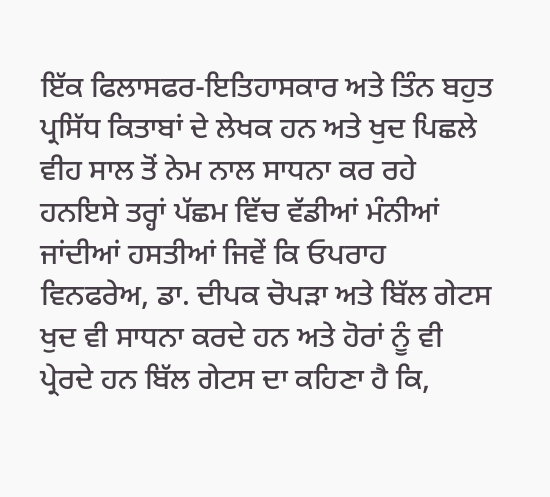ਇੱਕ ਫਿਲਾਸਫਰ-ਇਤਿਹਾਸਕਾਰ ਅਤੇ ਤਿੰਨ ਬਹੁਤ ਪ੍ਰਸਿੱਧ ਕਿਤਾਬਾਂ ਦੇ ਲੇਖਕ ਹਨ ਅਤੇ ਖੁਦ ਪਿਛਲੇ ਵੀਹ ਸਾਲ ਤੋਂ ਨੇਮ ਨਾਲ ਸਾਧਨਾ ਕਰ ਰਹੇ ਹਨਇਸੇ ਤਰ੍ਹਾਂ ਪੱਛਮ ਵਿੱਚ ਵੱਡੀਆਂ ਮੰਨੀਆਂ ਜਾਂਦੀਆਂ ਹਸਤੀਆਂ ਜਿਵੇਂ ਕਿ ਓਪਰਾਹ ਵਿਨਫਰੇਅ, ਡਾ. ਦੀਪਕ ਚੋਪੜਾ ਅਤੇ ਬਿੱਲ ਗੇਟਸ ਖੁਦ ਵੀ ਸਾਧਨਾ ਕਰਦੇ ਹਨ ਅਤੇ ਹੋਰਾਂ ਨੂੰ ਵੀ ਪ੍ਰੇਰਦੇ ਹਨ ਬਿੱਲ ਗੇਟਸ ਦਾ ਕਹਿਣਾ ਹੈ ਕਿ,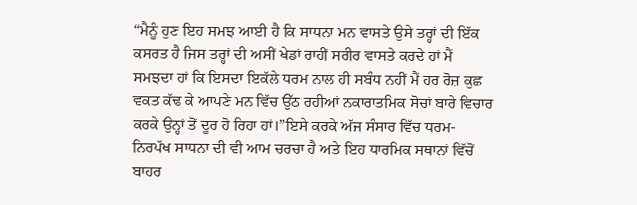“ਮੈਨੂੰ ਹੁਣ ਇਹ ਸਮਝ ਆਈ ਹੈ ਕਿ ਸਾਧਨਾ ਮਨ ਵਾਸਤੇ ਉਸੇ ਤਰ੍ਹਾਂ ਦੀ ਇੱਕ ਕਸਰਤ ਹੈ ਜਿਸ ਤਰ੍ਹਾਂ ਦੀ ਅਸੀਂ ਖੇਡਾਂ ਰਾਹੀਂ ਸਰੀਰ ਵਾਸਤੇ ਕਰਦੇ ਹਾਂ ਮੈਂ ਸਮਝਦਾ ਹਾਂ ਕਿ ਇਸਦਾ ਇਕੱਲੇ ਧਰਮ ਨਾਲ ਹੀ ਸਬੰਧ ਨਹੀਂ ਮੈਂ ਹਰ ਰੋਜ਼ ਕੁਛ ਵਕਤ ਕੱਢ ਕੇ ਆਪਣੇ ਮਨ ਵਿੱਚ ਉੱਠ ਰਹੀਆਂ ਨਕਾਰਾਤਮਿਕ ਸੋਚਾਂ ਬਾਰੇ ਵਿਚਾਰ ਕਰਕੇ ਉਨ੍ਹਾਂ ਤੋਂ ਦੂਰ ਹੋ ਰਿਹਾ ਹਾਂ।”ਇਸੇ ਕਰਕੇ ਅੱਜ ਸੰਸਾਰ ਵਿੱਚ ਧਰਮ-ਨਿਰਪੱਖ ਸਾਧਨਾ ਦੀ ਵੀ ਆਮ ਚਰਚਾ ਹੈ ਅਤੇ ਇਹ ਧਾਰਮਿਕ ਸਥਾਨਾਂ ਵਿੱਚੋਂ ਬਾਹਰ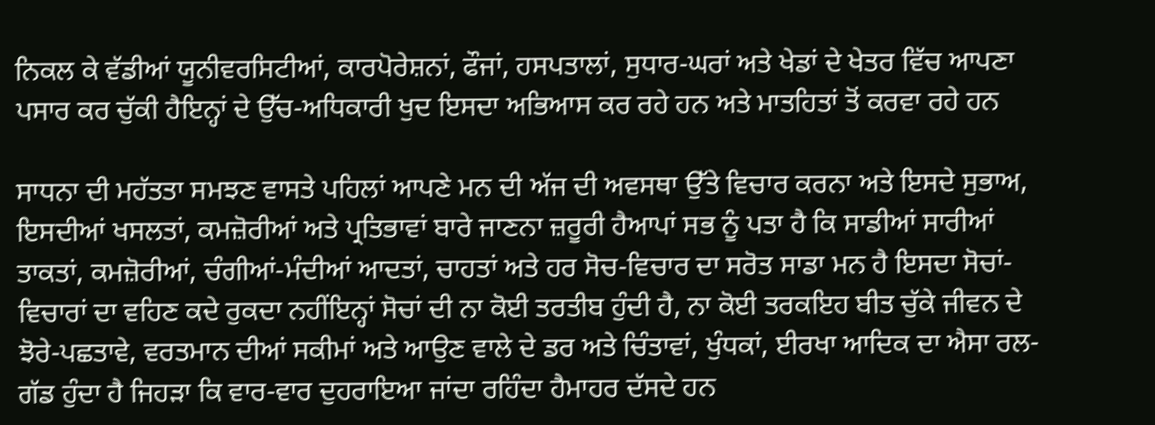ਨਿਕਲ ਕੇ ਵੱਡੀਆਂ ਯੂਨੀਵਰਸਿਟੀਆਂ, ਕਾਰਪੋਰੇਸ਼ਨਾਂ, ਫੌਜਾਂ, ਹਸਪਤਾਲਾਂ, ਸੁਧਾਰ-ਘਰਾਂ ਅਤੇ ਖੇਡਾਂ ਦੇ ਖੇਤਰ ਵਿੱਚ ਆਪਣਾ ਪਸਾਰ ਕਰ ਚੁੱਕੀ ਹੈਇਨ੍ਹਾਂ ਦੇ ਉੱਚ-ਅਧਿਕਾਰੀ ਖੁਦ ਇਸਦਾ ਅਭਿਆਸ ਕਰ ਰਹੇ ਹਨ ਅਤੇ ਮਾਤਹਿਤਾਂ ਤੋਂ ਕਰਵਾ ਰਹੇ ਹਨ

ਸਾਧਨਾ ਦੀ ਮਹੱਤਤਾ ਸਮਝਣ ਵਾਸਤੇ ਪਹਿਲਾਂ ਆਪਣੇ ਮਨ ਦੀ ਅੱਜ ਦੀ ਅਵਸਥਾ ਉੱਤੇ ਵਿਚਾਰ ਕਰਨਾ ਅਤੇ ਇਸਦੇ ਸੁਭਾਅ, ਇਸਦੀਆਂ ਖਸਲਤਾਂ, ਕਮਜ਼ੋਰੀਆਂ ਅਤੇ ਪ੍ਰਤਿਭਾਵਾਂ ਬਾਰੇ ਜਾਣਨਾ ਜ਼ਰੂਰੀ ਹੈਆਪਾਂ ਸਭ ਨੂੰ ਪਤਾ ਹੈ ਕਿ ਸਾਡੀਆਂ ਸਾਰੀਆਂ ਤਾਕਤਾਂ, ਕਮਜ਼ੋਰੀਆਂ, ਚੰਗੀਆਂ-ਮੰਦੀਆਂ ਆਦਤਾਂ, ਚਾਹਤਾਂ ਅਤੇ ਹਰ ਸੋਚ-ਵਿਚਾਰ ਦਾ ਸਰੋਤ ਸਾਡਾ ਮਨ ਹੈ ਇਸਦਾ ਸੋਚਾਂ-ਵਿਚਾਰਾਂ ਦਾ ਵਹਿਣ ਕਦੇ ਰੁਕਦਾ ਨਹੀਂਇਨ੍ਹਾਂ ਸੋਚਾਂ ਦੀ ਨਾ ਕੋਈ ਤਰਤੀਬ ਹੁੰਦੀ ਹੈ, ਨਾ ਕੋਈ ਤਰਕਇਹ ਬੀਤ ਚੁੱਕੇ ਜੀਵਨ ਦੇ ਝੋਰੇ-ਪਛਤਾਵੇ, ਵਰਤਮਾਨ ਦੀਆਂ ਸਕੀਮਾਂ ਅਤੇ ਆਉਣ ਵਾਲੇ ਦੇ ਡਰ ਅਤੇ ਚਿੰਤਾਵਾਂ, ਖੁੰਧਕਾਂ, ਈਰਖਾ ਆਦਿਕ ਦਾ ਐਸਾ ਰਲ-ਗੱਡ ਹੁੰਦਾ ਹੈ ਜਿਹੜਾ ਕਿ ਵਾਰ-ਵਾਰ ਦੁਹਰਾਇਆ ਜਾਂਦਾ ਰਹਿੰਦਾ ਹੈਮਾਹਰ ਦੱਸਦੇ ਹਨ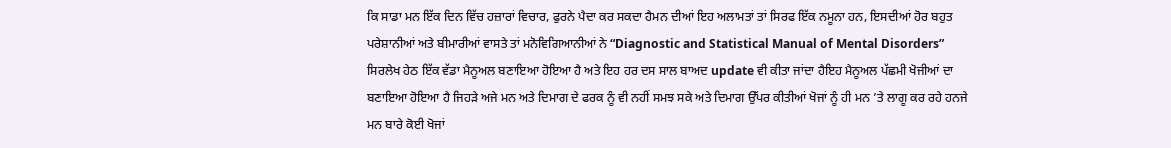ਕਿ ਸਾਡਾ ਮਨ ਇੱਕ ਦਿਨ ਵਿੱਚ ਹਜ਼ਾਰਾਂ ਵਿਚਾਰ, ਫੁਰਨੇ ਪੈਦਾ ਕਰ ਸਕਦਾ ਹੈਮਨ ਦੀਆਂ ਇਹ ਅਲਾਮਤਾਂ ਤਾਂ ਸਿਰਫ ਇੱਕ ਨਮੂਨਾ ਹਨ, ਇਸਦੀਆਂ ਹੋਰ ਬਹੁਤ ਪਰੇਸ਼ਾਨੀਆਂ ਅਤੇ ਬੀਮਾਰੀਆਂ ਵਾਸਤੇ ਤਾਂ ਮਨੋਵਿਗਿਆਨੀਆਂ ਨੇ “Diagnostic and Statistical Manual of Mental Disorders” ਸਿਰਲੇਖ ਹੇਠ ਇੱਕ ਵੱਡਾ ਮੈਨੂਅਲ ਬਣਾਇਆ ਹੋਇਆ ਹੈ ਅਤੇ ਇਹ ਹਰ ਦਸ ਸਾਲ ਬਾਅਦ update ਵੀ ਕੀਤਾ ਜਾਂਦਾ ਹੈਇਹ ਮੈਨੂਅਲ ਪੱਛਮੀ ਖੋਜੀਆਂ ਦਾ ਬਣਾਇਆ ਹੋਇਆ ਹੈ ਜਿਹੜੇ ਅਜੇ ਮਨ ਅਤੇ ਦਿਮਾਗ ਦੇ ਫਰਕ ਨੂੰ ਵੀ ਨਹੀਂ ਸਮਝ ਸਕੇ ਅਤੇ ਦਿਮਾਗ ਉੱਪਰ ਕੀਤੀਆਂ ਖੋਜਾਂ ਨੂੰ ਹੀ ਮਨ ’ਤੇ ਲਾਗੂ ਕਰ ਰਹੇ ਹਨਜੇ ਮਨ ਬਾਰੇ ਕੋਈ ਖੋਜਾਂ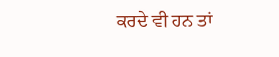ਕਰਦੇ ਵੀ ਹਨ ਤਾਂ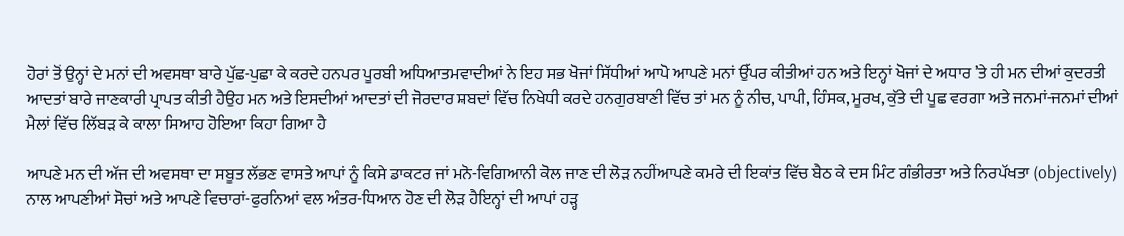ਹੋਰਾਂ ਤੋਂ ਉਨ੍ਹਾਂ ਦੇ ਮਨਾਂ ਦੀ ਅਵਸਥਾ ਬਾਰੇ ਪੁੱਛ-ਪੁਛਾ ਕੇ ਕਰਦੇ ਹਨਪਰ ਪੂਰਬੀ ਅਧਿਆਤਮਵਾਦੀਆਂ ਨੇ ਇਹ ਸਭ ਖੋਜਾਂ ਸਿੱਧੀਆਂ ਆਪੋ ਆਪਣੇ ਮਨਾਂ ਉੱਪਰ ਕੀਤੀਆਂ ਹਨ ਅਤੇ ਇਨ੍ਹਾਂ ਖੋਜਾਂ ਦੇ ਅਧਾਰ ’ਤੇ ਹੀ ਮਨ ਦੀਆਂ ਕੁਦਰਤੀ ਆਦਤਾਂ ਬਾਰੇ ਜਾਣਕਾਰੀ ਪ੍ਰਾਪਤ ਕੀਤੀ ਹੈਉਹ ਮਨ ਅਤੇ ਇਸਦੀਆਂ ਆਦਤਾਂ ਦੀ ਜੋਰਦਾਰ ਸ਼ਬਦਾਂ ਵਿੱਚ ਨਿਖੇਧੀ ਕਰਦੇ ਹਨਗੁਰਬਾਣੀ ਵਿੱਚ ਤਾਂ ਮਨ ਨੂੰ ਨੀਚ, ਪਾਪੀ, ਹਿੰਸਕ, ਮੂਰਖ, ਕੁੱਤੇ ਦੀ ਪੂਛ ਵਰਗਾ ਅਤੇ ਜਨਮਾਂ-ਜਨਮਾਂ ਦੀਆਂ ਮੈਲਾਂ ਵਿੱਚ ਲਿੱਬੜ ਕੇ ਕਾਲਾ ਸਿਆਹ ਹੋਇਆ ਕਿਹਾ ਗਿਆ ਹੈ

ਆਪਣੇ ਮਨ ਦੀ ਅੱਜ ਦੀ ਅਵਸਥਾ ਦਾ ਸਬੂਤ ਲੱਭਣ ਵਾਸਤੇ ਆਪਾਂ ਨੂੰ ਕਿਸੇ ਡਾਕਟਰ ਜਾਂ ਮਨੋ-ਵਿਗਿਆਨੀ ਕੋਲ ਜਾਣ ਦੀ ਲੋੜ ਨਹੀਂਆਪਣੇ ਕਮਰੇ ਦੀ ਇਕਾਂਤ ਵਿੱਚ ਬੈਠ ਕੇ ਦਸ ਮਿੰਟ ਗੰਭੀਰਤਾ ਅਤੇ ਨਿਰਪੱਖਤਾ (objectively) ਨਾਲ ਆਪਣੀਆਂ ਸੋਚਾਂ ਅਤੇ ਆਪਣੇ ਵਿਚਾਰਾਂ-ਫੁਰਨਿਆਂ ਵਲ ਅੰਤਰ-ਧਿਆਨ ਹੋਣ ਦੀ ਲੋੜ ਹੈਇਨ੍ਹਾਂ ਦੀ ਆਪਾਂ ਹੜ੍ਹ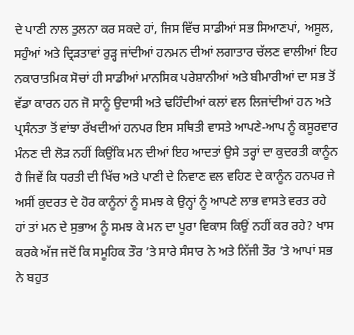ਦੇ ਪਾਣੀ ਨਾਲ ਤੁਲਨਾ ਕਰ ਸਕਦੇ ਹਾਂ, ਜਿਸ ਵਿੱਚ ਸਾਡੀਆਂ ਸਭ ਸਿਆਣਪਾਂ, ਅਸੂਲ, ਸਹੁੰਆਂ ਅਤੇ ਦ੍ਰਿੜਤਾਵਾਂ ਰੁੜ੍ਹ ਜਾਂਦੀਆਂ ਹਨਮਨ ਦੀਆਂ ਲਗਾਤਾਰ ਚੱਲਣ ਵਾਲੀਆਂ ਇਹ ਨਕਾਰਾਤਮਿਕ ਸੋਚਾਂ ਹੀ ਸਾਡੀਆਂ ਮਾਨਸਿਕ ਪਰੇਸ਼ਾਨੀਆਂ ਅਤੇ ਬੀਮਾਰੀਆਂ ਦਾ ਸਭ ਤੋਂ ਵੱਡਾ ਕਾਰਨ ਹਨ ਜੋ ਸਾਨੂੰ ਉਦਾਸੀ ਅਤੇ ਢਹਿੰਦੀਆਂ ਕਲਾਂ ਵਲ ਲਿਜਾਂਦੀਆਂ ਹਨ ਅਤੇ ਪ੍ਰਸੰਨਤਾ ਤੋਂ ਵਾਂਝਾ ਰੱਖਦੀਆਂ ਹਨਪਰ ਇਸ ਸਥਿਤੀ ਵਾਸਤੇ ਆਪਣੇ-ਆਪ ਨੂੰ ਕਸੂਰਵਾਰ ਮੰਨਣ ਦੀ ਲੋੜ ਨਹੀਂ ਕਿਉਂਕਿ ਮਨ ਦੀਆਂ ਇਹ ਆਦਤਾਂ ਉਸੇ ਤਰ੍ਹਾਂ ਦਾ ਕੁਦਰਤੀ ਕਾਨੂੰਨ ਹੈ ਜਿਵੇਂ ਕਿ ਧਰਤੀ ਦੀ ਖਿੱਚ ਅਤੇ ਪਾਣੀ ਦੇ ਨਿਵਾਣ ਵਲ ਵਹਿਣ ਦੇ ਕਾਨੂੰਨ ਹਨਪਰ ਜੇ ਅਸੀਂ ਕੁਦਰਤ ਦੇ ਹੋਰ ਕਾਨੂੰਨਾਂ ਨੂੰ ਸਮਝ ਕੇ ਉਨ੍ਹਾਂ ਨੂੰ ਆਪਣੇ ਲਾਭ ਵਾਸਤੇ ਵਰਤ ਰਹੇ ਹਾਂ ਤਾਂ ਮਨ ਦੇ ਸੁਭਾਅ ਨੂੰ ਸਮਝ ਕੇ ਮਨ ਦਾ ਪੂਰਾ ਵਿਕਾਸ ਕਿਉਂ ਨਹੀਂ ਕਰ ਰਹੇ? ਖਾਸ ਕਰਕੇ ਅੱਜ ਜਦੋਂ ਕਿ ਸਮੂਹਿਕ ਤੌਰ ’ਤੇ ਸਾਰੇ ਸੰਸਾਰ ਨੇ ਅਤੇ ਨਿੱਜੀ ਤੌਰ ’ਤੇ ਆਪਾਂ ਸਭ ਨੇ ਬਹੁਤ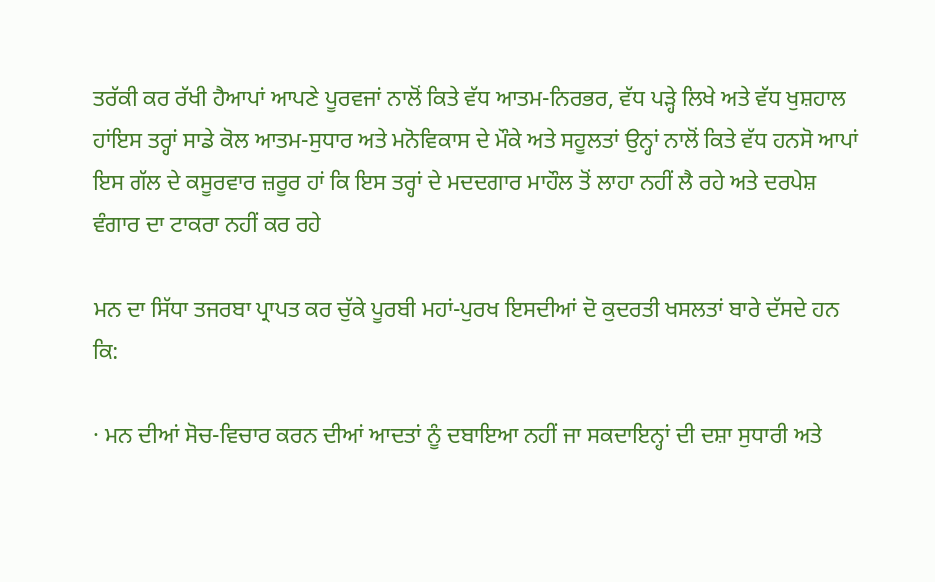ਤਰੱਕੀ ਕਰ ਰੱਖੀ ਹੈਆਪਾਂ ਆਪਣੇ ਪੂਰਵਜਾਂ ਨਾਲੋਂ ਕਿਤੇ ਵੱਧ ਆਤਮ-ਨਿਰਭਰ, ਵੱਧ ਪੜ੍ਹੇ ਲਿਖੇ ਅਤੇ ਵੱਧ ਖੁਸ਼ਹਾਲ ਹਾਂਇਸ ਤਰ੍ਹਾਂ ਸਾਡੇ ਕੋਲ ਆਤਮ-ਸੁਧਾਰ ਅਤੇ ਮਨੋਵਿਕਾਸ ਦੇ ਮੌਕੇ ਅਤੇ ਸਹੂਲਤਾਂ ਉਨ੍ਹਾਂ ਨਾਲੋਂ ਕਿਤੇ ਵੱਧ ਹਨਸੋ ਆਪਾਂ ਇਸ ਗੱਲ ਦੇ ਕਸੂਰਵਾਰ ਜ਼ਰੂਰ ਹਾਂ ਕਿ ਇਸ ਤਰ੍ਹਾਂ ਦੇ ਮਦਦਗਾਰ ਮਾਹੌਲ ਤੋਂ ਲਾਹਾ ਨਹੀਂ ਲੈ ਰਹੇ ਅਤੇ ਦਰਪੇਸ਼ ਵੰਗਾਰ ਦਾ ਟਾਕਰਾ ਨਹੀਂ ਕਰ ਰਹੇ

ਮਨ ਦਾ ਸਿੱਧਾ ਤਜਰਬਾ ਪ੍ਰਾਪਤ ਕਰ ਚੁੱਕੇ ਪੂਰਬੀ ਮਹਾਂ-ਪੁਰਖ ਇਸਦੀਆਂ ਦੋ ਕੁਦਰਤੀ ਖਸਲਤਾਂ ਬਾਰੇ ਦੱਸਦੇ ਹਨ ਕਿ:

· ਮਨ ਦੀਆਂ ਸੋਚ-ਵਿਚਾਰ ਕਰਨ ਦੀਆਂ ਆਦਤਾਂ ਨੂੰ ਦਬਾਇਆ ਨਹੀਂ ਜਾ ਸਕਦਾਇਨ੍ਹਾਂ ਦੀ ਦਸ਼ਾ ਸੁਧਾਰੀ ਅਤੇ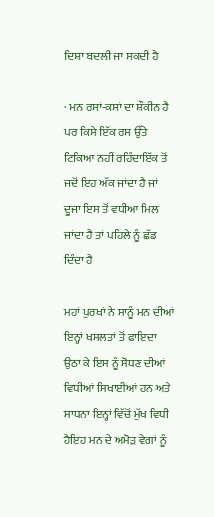ਦਿਸ਼ਾ ਬਦਲੀ ਜਾ ਸਕਦੀ ਹੈ

· ਮਨ ਰਸਾਂ-ਕਸਾਂ ਦਾ ਸ਼ੌਕੀਨ ਹੈ ਪਰ ਕਿਸੇ ਇੱਕ ਰਸ ਉੱਤੇ ਟਿਕਿਆ ਨਹੀਂ ਰਹਿੰਦਾਇੱਕ ਤੋਂ ਜਦੋਂ ਇਹ ਅੱਕ ਜਾਂਦਾ ਹੈ ਜਾਂ ਦੂਜਾ ਇਸ ਤੋਂ ਵਧੀਆ ਮਿਲ ਜਾਂਦਾ ਹੈ ਤਾਂ ਪਹਿਲੇ ਨੂੰ ਛੱਡ ਦਿੰਦਾ ਹੈ

ਮਹਾਂ ਪੁਰਖਾਂ ਨੇ ਸਾਨੂੰ ਮਨ ਦੀਆਂ ਇਨ੍ਹਾਂ ਖਸਲਤਾਂ ਤੋਂ ਫਾਇਦਾ ਉਠਾ ਕੇ ਇਸ ਨੂੰ ਸੋਧਣ ਦੀਆਂ ਵਿਧੀਆਂ ਸਿਖਾਈਆਂ ਹਨ ਅਤੇ ਸਾਧਨਾ ਇਨ੍ਹਾਂ ਵਿੱਚੋਂ ਮੁੱਖ ਵਿਧੀ ਹੈਇਹ ਮਨ ਦੇ ਅਮੋੜ ਵੇਗਾਂ ਨੂੰ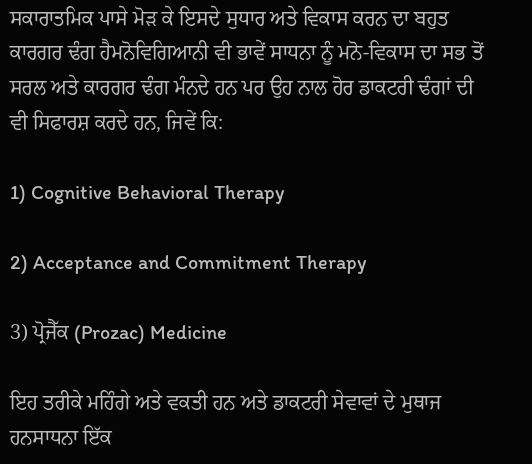ਸਕਾਰਾਤਮਿਕ ਪਾਸੇ ਮੋੜ ਕੇ ਇਸਦੇ ਸੁਧਾਰ ਅਤੇ ਵਿਕਾਸ ਕਰਨ ਦਾ ਬਹੁਤ ਕਾਰਗਰ ਢੰਗ ਹੈਮਨੋਵਿਗਿਆਨੀ ਵੀ ਭਾਵੇਂ ਸਾਧਨਾ ਨੂੰ ਮਨੋ-ਵਿਕਾਸ ਦਾ ਸਭ ਤੋਂ ਸਰਲ ਅਤੇ ਕਾਰਗਰ ਢੰਗ ਮੰਨਦੇ ਹਨ ਪਰ ਉਹ ਨਾਲ ਹੋਰ ਡਾਕਟਰੀ ਢੰਗਾਂ ਦੀ ਵੀ ਸਿਫਾਰਸ਼ ਕਰਦੇ ਹਨ, ਜਿਵੇਂ ਕਿ:

1) Cognitive Behavioral Therapy

2) Acceptance and Commitment Therapy

3) ਪ੍ਰੋਜੈੱਕ (Prozac) Medicine

ਇਹ ਤਰੀਕੇ ਮਹਿੰਗੇ ਅਤੇ ਵਕਤੀ ਹਨ ਅਤੇ ਡਾਕਟਰੀ ਸੇਵਾਵਾਂ ਦੇ ਮੁਥਾਜ ਹਨਸਾਧਨਾ ਇੱਕ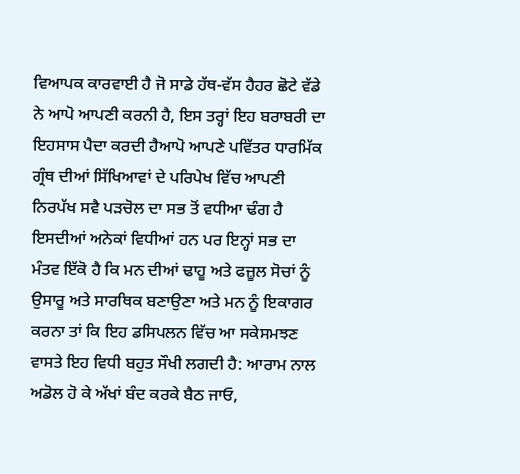ਵਿਆਪਕ ਕਾਰਵਾਈ ਹੈ ਜੋ ਸਾਡੇ ਹੱਥ-ਵੱਸ ਹੈਹਰ ਛੋਟੇ ਵੱਡੇ ਨੇ ਆਪੋ ਆਪਣੀ ਕਰਨੀ ਹੈ, ਇਸ ਤਰ੍ਹਾਂ ਇਹ ਬਰਾਬਰੀ ਦਾ ਇਹਸਾਸ ਪੈਦਾ ਕਰਦੀ ਹੈਆਪੋ ਆਪਣੇ ਪਵਿੱਤਰ ਧਾਰਮਿੱਕ ਗ੍ਰੰਥ ਦੀਆਂ ਸਿੱਖਿਆਵਾਂ ਦੇ ਪਰਿਪੇਖ ਵਿੱਚ ਆਪਣੀ ਨਿਰਪੱਖ ਸਵੈ ਪੜਚੋਲ ਦਾ ਸਭ ਤੋਂ ਵਧੀਆ ਢੰਗ ਹੈ ਇਸਦੀਆਂ ਅਨੇਕਾਂ ਵਿਧੀਆਂ ਹਨ ਪਰ ਇਨ੍ਹਾਂ ਸਭ ਦਾ ਮੰਤਵ ਇੱਕੋ ਹੈ ਕਿ ਮਨ ਦੀਆਂ ਢਾਹੂ ਅਤੇ ਫਜ਼ੂਲ ਸੋਚਾਂ ਨੂੰ ਉਸਾਰੂ ਅਤੇ ਸਾਰਥਿਕ ਬਣਾਉਣਾ ਅਤੇ ਮਨ ਨੂੰ ਇਕਾਗਰ ਕਰਨਾ ਤਾਂ ਕਿ ਇਹ ਡਸਿਪਲਨ ਵਿੱਚ ਆ ਸਕੇਸਮਝਣ ਵਾਸਤੇ ਇਹ ਵਿਧੀ ਬਹੁਤ ਸੌਖੀ ਲਗਦੀ ਹੈ: ਆਰਾਮ ਨਾਲ ਅਡੋਲ ਹੋ ਕੇ ਅੱਖਾਂ ਬੰਦ ਕਰਕੇ ਬੈਠ ਜਾਓ,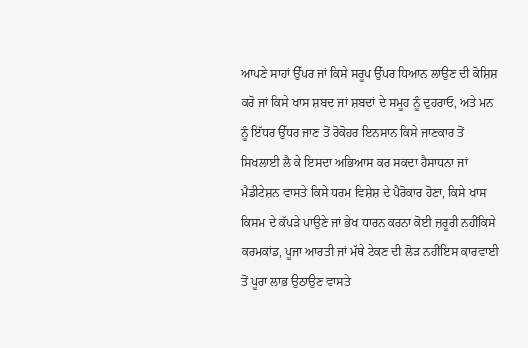ਆਪਣੇ ਸਾਹਾਂ ਉੱਪਰ ਜਾਂ ਕਿਸੇ ਸਰੂਪ ਉੱਪਰ ਧਿਆਨ ਲਾਉਣ ਦੀ ਕੋਸ਼ਿਸ਼ ਕਰੋ ਜਾਂ ਕਿਸੇ ਖਾਸ ਸ਼ਬਦ ਜਾਂ ਸ਼ਬਦਾਂ ਦੇ ਸਮੂਹ ਨੂੰ ਦੁਹਰਾਓ, ਅਤੇ ਮਨ ਨੂੰ ਇੱਧਰ ਉੱਧਰ ਜਾਣ ਤੋਂ ਰੋਕੋਹਰ ਇਨਸਾਨ ਕਿਸੇ ਜਾਣਕਾਰ ਤੋਂ ਸਿਖਲਾਈ ਲੈ ਕੇ ਇਸਦਾ ਅਭਿਆਸ ਕਰ ਸਕਦਾ ਹੈਸਾਧਨਾ ਜਾਂ ਮੈਡੀਟੇਸ਼ਨ ਵਾਸਤੇ ਕਿਸੇ ਧਰਮ ਵਿਸ਼ੇਸ਼ ਦੇ ਪੈਰੋਕਾਰ ਹੋਣਾ, ਕਿਸੇ ਖਾਸ ਕਿਸਮ ਦੇ ਕੱਪੜੇ ਪਾਉਣੇ ਜਾਂ ਭੇਖ ਧਾਰਨ ਕਰਨਾ ਕੋਈ ਜ਼ਰੂਰੀ ਨਹੀਂਕਿਸੇ ਕਰਮਕਾਂਡ, ਪੂਜਾ ਆਰਤੀ ਜਾਂ ਮੱਥੇ ਟੇਕਣ ਦੀ ਲੋੜ ਨਹੀਂਇਸ ਕਾਰਵਾਈ ਤੋਂ ਪੂਰਾ ਲਾਭ ਉਠਾਉਣ ਵਾਸਤੇ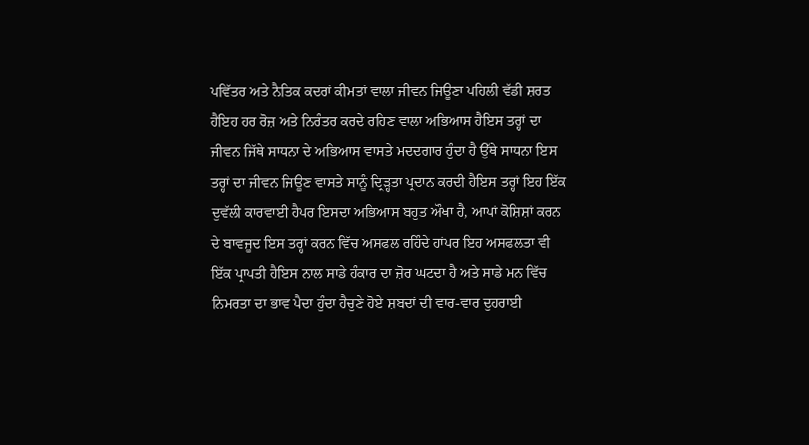ਪਵਿੱਤਰ ਅਤੇ ਨੈਤਿਕ ਕਦਰਾਂ ਕੀਮਤਾਂ ਵਾਲਾ ਜੀਵਨ ਜਿਊਣਾ ਪਹਿਲੀ ਵੱਡੀ ਸ਼ਰਤ ਹੈਇਹ ਹਰ ਰੋਜ਼ ਅਤੇ ਨਿਰੰਤਰ ਕਰਦੇ ਰਹਿਣ ਵਾਲਾ ਅਭਿਆਸ ਹੈਇਸ ਤਰ੍ਹਾਂ ਦਾ ਜੀਵਨ ਜਿੱਥੇ ਸਾਧਨਾ ਦੇ ਅਭਿਆਸ ਵਾਸਤੇ ਮਦਦਗਾਰ ਹੁੰਦਾ ਹੈ ਉੱਥੇ ਸਾਧਨਾ ਇਸ ਤਰ੍ਹਾਂ ਦਾ ਜੀਵਨ ਜਿਊਣ ਵਾਸਤੇ ਸਾਨੂੰ ਦ੍ਰਿੜ੍ਹਤਾ ਪ੍ਰਦਾਨ ਕਰਦੀ ਹੈਇਸ ਤਰ੍ਹਾਂ ਇਹ ਇੱਕ ਦੁਵੱਲੀ ਕਾਰਵਾਈ ਹੈਪਰ ਇਸਦਾ ਅਭਿਆਸ ਬਹੁਤ ਔਖਾ ਹੈ, ਆਪਾਂ ਕੋਸ਼ਿਸ਼ਾਂ ਕਰਨ ਦੇ ਬਾਵਜੂਦ ਇਸ ਤਰ੍ਹਾਂ ਕਰਨ ਵਿੱਚ ਅਸਫਲ ਰਹਿੰਦੇ ਹਾਂਪਰ ਇਹ ਅਸਫਲਤਾ ਵੀ ਇੱਕ ਪ੍ਰਾਪਤੀ ਹੈਇਸ ਨਾਲ ਸਾਡੇ ਹੰਕਾਰ ਦਾ ਜ਼ੋਰ ਘਟਦਾ ਹੈ ਅਤੇ ਸਾਡੇ ਮਨ ਵਿੱਚ ਨਿਮਰਤਾ ਦਾ ਭਾਵ ਪੈਦਾ ਹੁੰਦਾ ਹੈਚੁਣੇ ਹੋਏ ਸ਼ਬਦਾਂ ਦੀ ਵਾਰ-ਵਾਰ ਦੁਹਰਾਈ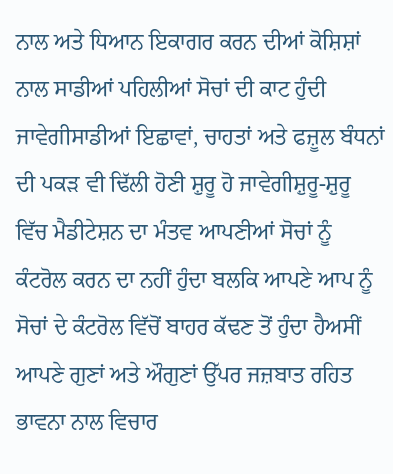ਨਾਲ ਅਤੇ ਧਿਆਨ ਇਕਾਗਰ ਕਰਨ ਦੀਆਂ ਕੋਸ਼ਿਸ਼ਾਂ ਨਾਲ ਸਾਡੀਆਂ ਪਹਿਲੀਆਂ ਸੋਚਾਂ ਦੀ ਕਾਟ ਹੁੰਦੀ ਜਾਵੇਗੀਸਾਡੀਆਂ ਇਛਾਵਾਂ, ਚਾਹਤਾਂ ਅਤੇ ਫਜ਼ੂਲ ਬੰਧਨਾਂ ਦੀ ਪਕੜ ਵੀ ਢਿੱਲੀ ਹੋਣੀ ਸ਼ੁਰੂ ਹੋ ਜਾਵੇਗੀਸ਼ੁਰੂ-ਸ਼ੁਰੂ ਵਿੱਚ ਮੈਡੀਟੇਸ਼ਨ ਦਾ ਮੰਤਵ ਆਪਣੀਆਂ ਸੋਚਾਂ ਨੂੰ ਕੰਟਰੋਲ ਕਰਨ ਦਾ ਨਹੀਂ ਹੁੰਦਾ ਬਲਕਿ ਆਪਣੇ ਆਪ ਨੂੰ ਸੋਚਾਂ ਦੇ ਕੰਟਰੋਲ ਵਿੱਚੋਂ ਬਾਹਰ ਕੱਢਣ ਤੋਂ ਹੁੰਦਾ ਹੈਅਸੀਂ ਆਪਣੇ ਗੁਣਾਂ ਅਤੇ ਔਗੁਣਾਂ ਉੱਪਰ ਜਜ਼ਬਾਤ ਰਹਿਤ ਭਾਵਨਾ ਨਾਲ ਵਿਚਾਰ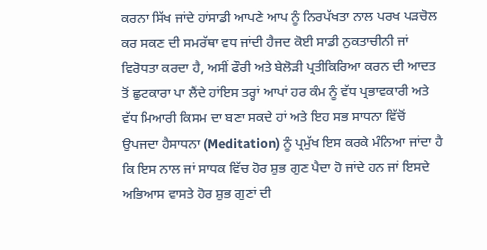ਕਰਨਾ ਸਿੱਖ ਜਾਂਦੇ ਹਾਂਸਾਡੀ ਆਪਣੇ ਆਪ ਨੂੰ ਨਿਰਪੱਖਤਾ ਨਾਲ ਪਰਖ ਪੜਚੋਲ ਕਰ ਸਕਣ ਦੀ ਸਮਰੱਥਾ ਵਧ ਜਾਂਦੀ ਹੈਜਦ ਕੋਈ ਸਾਡੀ ਨੁਕਤਾਚੀਨੀ ਜਾਂ ਵਿਰੋਧਤਾ ਕਰਦਾ ਹੈ, ਅਸੀਂ ਫੌਰੀ ਅਤੇ ਬੇਲੋੜੀ ਪ੍ਰਤੀਕਿਰਿਆ ਕਰਨ ਦੀ ਆਦਤ ਤੋਂ ਛੁਟਕਾਰਾ ਪਾ ਲੈਂਦੇ ਹਾਂਇਸ ਤਰ੍ਹਾਂ ਆਪਾਂ ਹਰ ਕੰਮ ਨੂੰ ਵੱਧ ਪ੍ਰਭਾਵਕਾਰੀ ਅਤੇ ਵੱਧ ਮਿਆਰੀ ਕਿਸਮ ਦਾ ਬਣਾ ਸਕਦੇ ਹਾਂ ਅਤੇ ਇਹ ਸਭ ਸਾਧਨਾ ਵਿੱਚੋਂ ਉਪਜਦਾ ਹੈਸਾਧਨਾ (Meditation) ਨੂੰ ਪ੍ਰਮੁੱਖ ਇਸ ਕਰਕੇ ਮੰਨਿਆ ਜਾਂਦਾ ਹੈ ਕਿ ਇਸ ਨਾਲ ਜਾਂ ਸਾਧਕ ਵਿੱਚ ਹੋਰ ਸ਼ੁਭ ਗੁਣ ਪੈਦਾ ਹੋ ਜਾਂਦੇ ਹਨ ਜਾਂ ਇਸਦੇ ਅਭਿਆਸ ਵਾਸਤੇ ਹੋਰ ਸ਼ੁਭ ਗੁਣਾਂ ਦੀ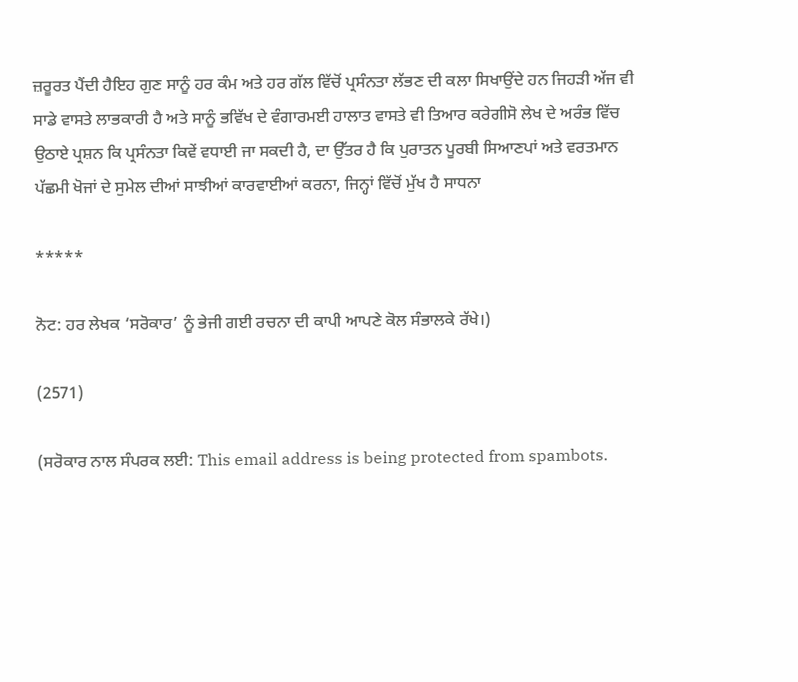ਜ਼ਰੂਰਤ ਪੈਂਦੀ ਹੈਇਹ ਗੁਣ ਸਾਨੂੰ ਹਰ ਕੰਮ ਅਤੇ ਹਰ ਗੱਲ ਵਿੱਚੋਂ ਪ੍ਰਸੰਨਤਾ ਲੱਭਣ ਦੀ ਕਲਾ ਸਿਖਾਉਂਦੇ ਹਨ ਜਿਹੜੀ ਅੱਜ ਵੀ ਸਾਡੇ ਵਾਸਤੇ ਲਾਭਕਾਰੀ ਹੈ ਅਤੇ ਸਾਨੂੰ ਭਵਿੱਖ ਦੇ ਵੰਗਾਰਮਈ ਹਾਲਾਤ ਵਾਸਤੇ ਵੀ ਤਿਆਰ ਕਰੇਗੀਸੋ ਲੇਖ ਦੇ ਅਰੰਭ ਵਿੱਚ ਉਠਾਏ ਪ੍ਰਸ਼ਨ ਕਿ ਪ੍ਰਸੰਨਤਾ ਕਿਵੇਂ ਵਧਾਈ ਜਾ ਸਕਦੀ ਹੈ, ਦਾ ਉੱਤਰ ਹੈ ਕਿ ਪੁਰਾਤਨ ਪੂਰਬੀ ਸਿਆਣਪਾਂ ਅਤੇ ਵਰਤਮਾਨ ਪੱਛਮੀ ਖੋਜਾਂ ਦੇ ਸੁਮੇਲ ਦੀਆਂ ਸਾਝੀਆਂ ਕਾਰਵਾਈਆਂ ਕਰਨਾ, ਜਿਨ੍ਹਾਂ ਵਿੱਚੋਂ ਮੁੱਖ ਹੈ ਸਾਧਨਾ

*****

ਨੋਟ: ਹਰ ਲੇਖਕ ‘ਸਰੋਕਾਰ’ ਨੂੰ ਭੇਜੀ ਗਈ ਰਚਨਾ ਦੀ ਕਾਪੀ ਆਪਣੇ ਕੋਲ ਸੰਭਾਲਕੇ ਰੱਖੇ।)

(2571)

(ਸਰੋਕਾਰ ਨਾਲ ਸੰਪਰਕ ਲਈ: This email address is being protected from spambots.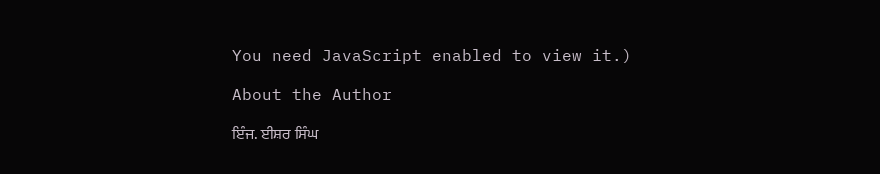You need JavaScript enabled to view it.)

About the Author

ਇੰਜ. ਈਸ਼ਰ ਸਿੰਘ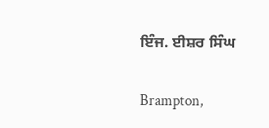ਇੰਜ. ਈਸ਼ਰ ਸਿੰਘ

Brampton,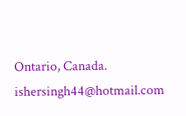Ontario, Canada.
ishersingh44@hotmail.com